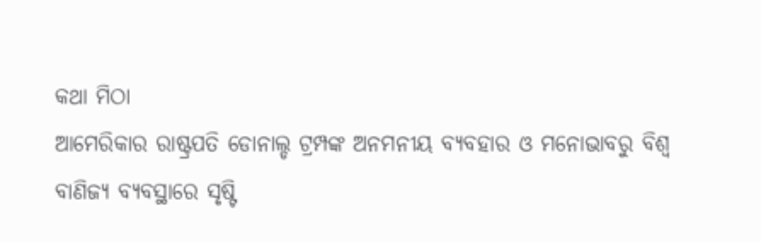କଥା ମିଠା
ଆମେରିକାର ରାଷ୍ଟ୍ରପତି ଡୋନାଲ୍ଡ ଟ୍ରମ୍ପଙ୍କ ଅନମନୀୟ ବ୍ୟବହାର ଓ ମନୋଭାବରୁ ବିଶ୍ୱ ବାଣିଜ୍ୟ ବ୍ୟବସ୍ଥାରେ ସୃଷ୍ଟି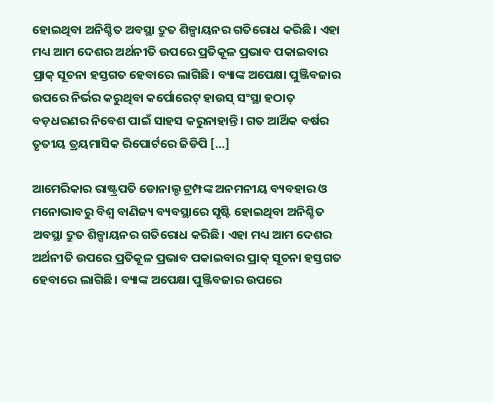ହୋଇଥିବା ଅନିଶ୍ଚିତ ଅବସ୍ଥା ଦ୍ରୁତ ଶିଳ୍ପାୟନର ଗତିରୋଧ କରିଛି। ଏହା ମଧ୍ୟ ଆମ ଦେଶର ଅର୍ଥନୀତି ଉପରେ ପ୍ରତିକୂଳ ପ୍ରଭାବ ପକାଇବାର ପ୍ରାକ୍ ସୂଚନା ହସ୍ତଗତ ହେବାରେ ଲାଗିଛି। ବ୍ୟାଙ୍କ ଅପେକ୍ଷା ପୁଞ୍ଜିବଜାର ଉପରେ ନିର୍ଭର କରୁଥିବା କର୍ପୋରେଟ୍ ହାଉସ୍ ସଂସ୍ଥା ହଠାତ୍ ବଡ଼ଧରଣର ନିବେଶ ପାଇଁ ସାହସ କରୁନାହାନ୍ତି। ଗତ ଆର୍ଥିକ ବର୍ଷର ତୃତୀୟ ତ୍ରୟମାସିକ ରିପୋର୍ଟରେ ଜିଡିପି […]

ଆମେରିକାର ରାଷ୍ଟ୍ରପତି ଡୋନାଲ୍ଡ ଟ୍ରମ୍ପଙ୍କ ଅନମନୀୟ ବ୍ୟବହାର ଓ ମନୋଭାବରୁ ବିଶ୍ୱ ବାଣିଜ୍ୟ ବ୍ୟବସ୍ଥାରେ ସୃଷ୍ଟି ହୋଇଥିବା ଅନିଶ୍ଚିତ ଅବସ୍ଥା ଦ୍ରୁତ ଶିଳ୍ପାୟନର ଗତିରୋଧ କରିଛି। ଏହା ମଧ୍ୟ ଆମ ଦେଶର ଅର୍ଥନୀତି ଉପରେ ପ୍ରତିକୂଳ ପ୍ରଭାବ ପକାଇବାର ପ୍ରାକ୍ ସୂଚନା ହସ୍ତଗତ ହେବାରେ ଲାଗିଛି। ବ୍ୟାଙ୍କ ଅପେକ୍ଷା ପୁଞ୍ଜିବଜାର ଉପରେ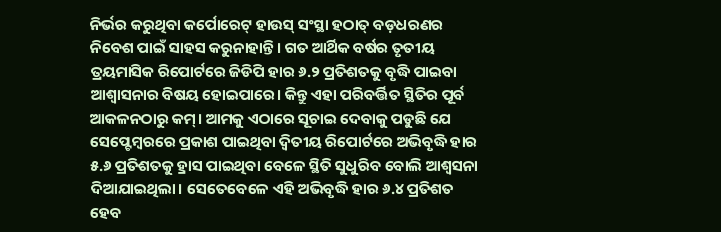ନିର୍ଭର କରୁଥିବା କର୍ପୋରେଟ୍ ହାଉସ୍ ସଂସ୍ଥା ହଠାତ୍ ବଡ଼ଧରଣର ନିବେଶ ପାଇଁ ସାହସ କରୁନାହାନ୍ତି। ଗତ ଆର୍ଥିକ ବର୍ଷର ତୃତୀୟ ତ୍ରୟମାସିକ ରିପୋର୍ଟରେ ଜିଡିପି ହାର ୬.୨ ପ୍ରତିଶତକୁ ବୃଦ୍ଧି ପାଇବା ଆଶ୍ୱାସନାର ବିଷୟ ହୋଇପାରେ। କିନ୍ତୁ ଏହା ପରିବର୍ତ୍ତିତ ସ୍ଥିତିର ପୂର୍ବ ଆକଳନଠାରୁ କମ୍। ଆମକୁ ଏଠାରେ ସୂଚାଇ ଦେବାକୁ ପଡୁଛି ଯେ ସେପ୍ଟେମ୍ବରରେ ପ୍ରକାଶ ପାଇଥିବା ଦ୍ୱିତୀୟ ରିପୋର୍ଟରେ ଅଭିବୃଦ୍ଧି ହାର ୫.୬ ପ୍ରତିଶତକୁ ହ୍ରାସ ପାଇଥିବା ବେଳେ ସ୍ଥିତି ସୁଧୁରିବ ବୋଲି ଆଶ୍ୱସନା ଦିଆଯାଇଥିଲା। ସେତେବେଳେ ଏହି ଅଭିବୃଦ୍ଧି ହାର ୬.୪ ପ୍ରତିଶତ ହେବ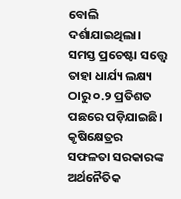ବୋଲି ଦର୍ଶାଯାଇଥିଲା। ସମସ୍ତ ପ୍ରଚେଷ୍ଟା ସତ୍ତ୍ବେ ତାହା ଧାର୍ଯ୍ୟ ଲକ୍ଷ୍ୟ ଠାରୁ ୦.୨ ପ୍ରତିଶତ ପଛରେ ପଡ଼ିଯାଇଛି। କୃଷିକ୍ଷେତ୍ରର ସଫଳତା ସରକାରଙ୍କ ଅର୍ଥନୈତିକ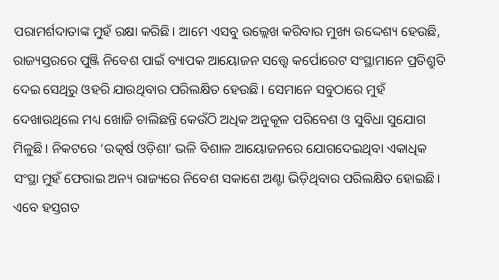ପରାମର୍ଶଦାତାଙ୍କ ମୁହଁ ରକ୍ଷା କରିଛି। ଆମେ ଏସବୁ ଉଲ୍ଲେଖ କରିବାର ମୁଖ୍ୟ ଉଦ୍ଦେଶ୍ୟ ହେଉଛି, ରାଜ୍ୟସ୍ତରରେ ପୁଞ୍ଜି ନିବେଶ ପାଇଁ ବ୍ୟାପକ ଆୟୋଜନ ସତ୍ତ୍ବେ କର୍ପୋରେଟ ସଂସ୍ଥାମାନେ ପ୍ରତିଶ୍ରୁତି ଦେଇ ସେଥିରୁ ଓହରି ଯାଉଥିବାର ପରିଲକ୍ଷିତ ହେଉଛି। ସେମାନେ ସବୁଠାରେ ମୁହଁ ଦେଖାଉଥିଲେ ମଧ୍ୟ ଖୋଜି ଚାଲିଛନ୍ତି କେଉଁଠି ଅଧିକ ଅନୁକୂଳ ପରିବେଶ ଓ ସୁବିଧା ସୁଯୋଗ ମିଳୁଛି। ନିକଟରେ ‘ଉତ୍କର୍ଷ ଓଡ଼ିଶା’ ଭଳି ବିଶାଳ ଆୟୋଜନରେ ଯୋଗଦେଇଥିବା ଏକାଧିକ ସଂସ୍ଥା ମୁହଁ ଫେରାଇ ଅନ୍ୟ ରାଜ୍ୟରେ ନିବେଶ ସକାଶେ ଅଣ୍ଟା ଭିଡ଼ିଥିବାର ପରିଲକ୍ଷିତ ହୋଇଛି।
ଏବେ ହସ୍ତଗତ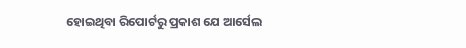ହୋଇଥିବା ରିପୋର୍ଟରୁ ପ୍ରକାଶ ଯେ ଆର୍ସେଲ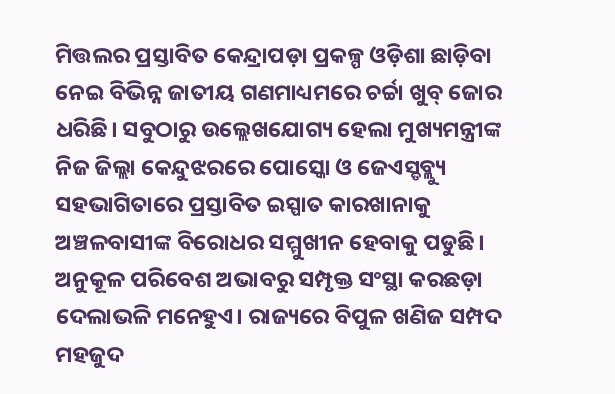ମିତ୍ତଲର ପ୍ରସ୍ତାବିତ କେନ୍ଦ୍ରାପଡ଼ା ପ୍ରକଳ୍ପ ଓଡ଼ିଶା ଛାଡ଼ିବା ନେଇ ବିଭିନ୍ନ ଜାତୀୟ ଗଣମାଧ୍ୟମରେ ଚର୍ଚ୍ଚା ଖୁବ୍ ଜୋର ଧରିଛି। ସବୁଠାରୁ ଉଲ୍ଲେଖଯୋଗ୍ୟ ହେଲା ମୁଖ୍ୟମନ୍ତ୍ରୀଙ୍କ ନିଜ ଜିଲ୍ଲା କେନ୍ଦୁଝରରେ ପୋସ୍କୋ ଓ ଜେଏସ୍ଡବ୍ଲ୍ୟୁ ସହଭାଗିତାରେ ପ୍ରସ୍ତାବିତ ଇସ୍ପାତ କାରଖାନାକୁ ଅଞ୍ଚଳବାସୀଙ୍କ ବିରୋଧର ସମ୍ମୁଖୀନ ହେବାକୁ ପଡୁଛି। ଅନୁକୂଳ ପରିବେଶ ଅଭାବରୁ ସମ୍ପୃକ୍ତ ସଂସ୍ଥା କରଛଡ଼ା ଦେଲାଭଳି ମନେହୁଏ। ରାଜ୍ୟରେ ବିପୁଳ ଖଣିଜ ସମ୍ପଦ ମହଜୁଦ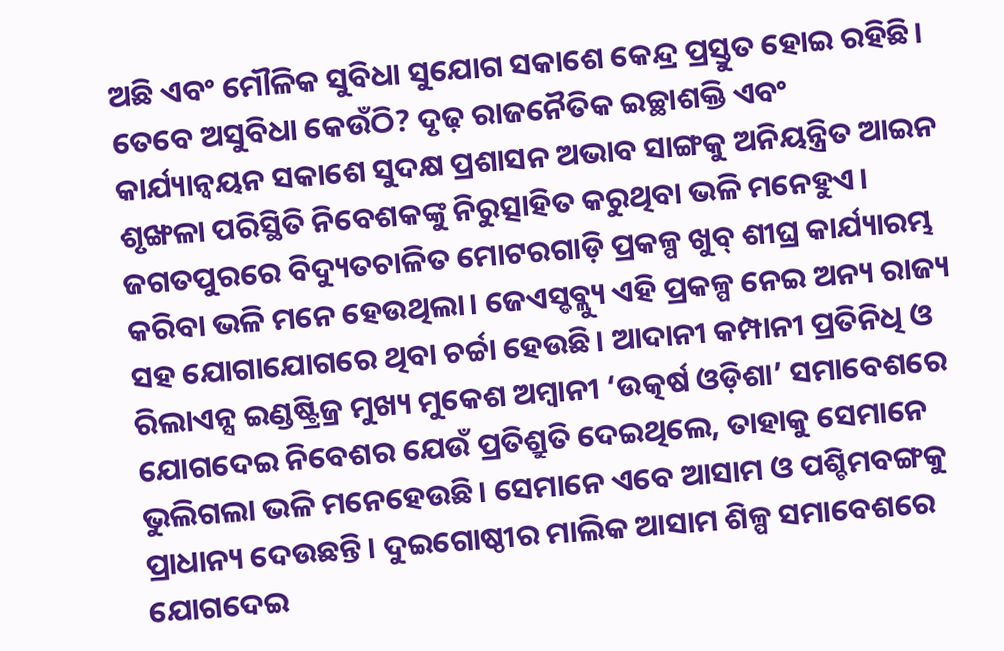ଅଛି ଏବଂ ମୌଳିକ ସୁବିଧା ସୁଯୋଗ ସକାଶେ କେନ୍ଦ୍ର ପ୍ରସ୍ତୁତ ହୋଇ ରହିଛି। ତେବେ ଅସୁବିଧା କେଉଁଠି? ଦୃଢ଼ ରାଜନୈତିକ ଇଚ୍ଛାଶକ୍ତି ଏବଂ କାର୍ଯ୍ୟାନ୍ୱୟନ ସକାଶେ ସୁଦକ୍ଷ ପ୍ରଶାସନ ଅଭାବ ସାଙ୍ଗକୁ ଅନିୟନ୍ତ୍ରିତ ଆଇନ ଶୃଙ୍ଖଳା ପରିସ୍ଥିତି ନିବେଶକଙ୍କୁ ନିରୁତ୍ସାହିତ କରୁଥିବା ଭଳି ମନେହୁଏ। ଜଗତପୁରରେ ବିଦ୍ୟୁତଚାଳିତ ମୋଟରଗାଡ଼ି ପ୍ରକଳ୍ପ ଖୁବ୍ ଶୀଘ୍ର କାର୍ଯ୍ୟାରମ୍ଭ କରିବା ଭଳି ମନେ ହେଉଥିଲା। ଜେଏସ୍ଡବ୍ଲ୍ୟୁ ଏହି ପ୍ରକଳ୍ପ ନେଇ ଅନ୍ୟ ରାଜ୍ୟ ସହ ଯୋଗାଯୋଗରେ ଥିବା ଚର୍ଚ୍ଚା ହେଉଛି। ଆଦାନୀ କମ୍ପାନୀ ପ୍ରତିନିଧି ଓ ରିଲାଏନ୍ସ ଇଣ୍ଡଷ୍ଟ୍ରିଜ୍ର ମୁଖ୍ୟ ମୁକେଶ ଅମ୍ବାନୀ ‘ଉତ୍କର୍ଷ ଓଡ଼ିଶା’ ସମାବେଶରେ ଯୋଗଦେଇ ନିବେଶର ଯେଉଁ ପ୍ରତିଶ୍ରୁତି ଦେଇଥିଲେ, ତାହାକୁ ସେମାନେ ଭୁଲିଗଲା ଭଳି ମନେହେଉଛି। ସେମାନେ ଏବେ ଆସାମ ଓ ପଶ୍ଚିମବଙ୍ଗକୁ ପ୍ରାଧାନ୍ୟ ଦେଉଛନ୍ତି। ଦୁଇଗୋଷ୍ଠୀର ମାଲିକ ଆସାମ ଶିଳ୍ପ ସମାବେଶରେ ଯୋଗଦେଇ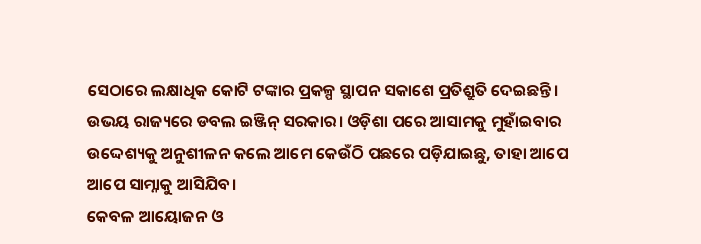ସେଠାରେ ଲକ୍ଷାଧିକ କୋଟି ଟଙ୍କାର ପ୍ରକଳ୍ପ ସ୍ଥାପନ ସକାଶେ ପ୍ରତିଶ୍ରୁତି ଦେଇଛନ୍ତି। ଉଭୟ ରାଜ୍ୟରେ ଡବଲ ଇଞ୍ଜିନ୍ ସରକାର। ଓଡ଼ିଶା ପରେ ଆସାମକୁ ମୁହାଁଇବାର ଉଦ୍ଦେଶ୍ୟକୁ ଅନୁଶୀଳନ କଲେ ଆମେ କେଉଁଠି ପଛରେ ପଡ଼ିଯାଇଛୁ, ତାହା ଆପେ ଆପେ ସାମ୍ନାକୁ ଆସିଯିବ।
କେବଳ ଆୟୋଜନ ଓ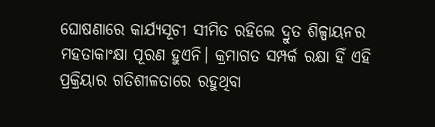ଘୋଷଣାରେ କାର୍ଯ୍ୟସୂଚୀ ସୀମିତ ରହିଲେ ଦ୍ରୁତ ଶିଳ୍ପାୟନର ମହତାକାଂକ୍ଷା ପୂରଣ ହୁଏନି। କ୍ରମାଗତ ସମ୍ପର୍କ ରକ୍ଷା ହିଁ ଏହି ପ୍ରକ୍ରିୟାର ଗତିଶୀଳତାରେ ରହୁଥିବା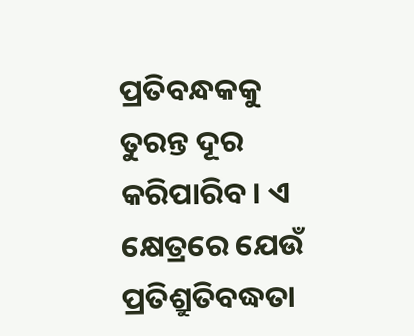ପ୍ରତିବନ୍ଧକକୁ ତୁରନ୍ତ ଦୂର କରିପାରିବ। ଏ କ୍ଷେତ୍ରରେ ଯେଉଁ ପ୍ରତିଶ୍ରୁତିବଦ୍ଧତା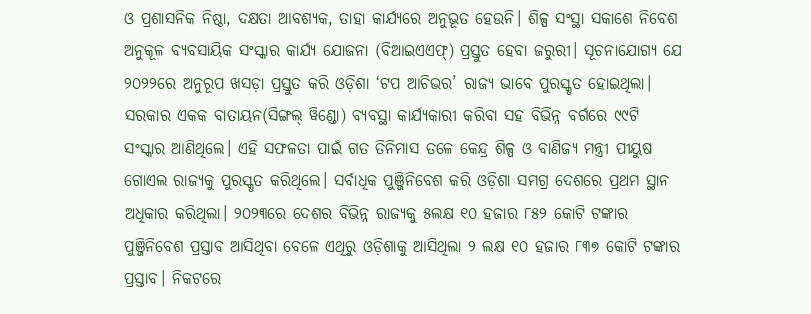ଓ ପ୍ରଶାସନିକ ନିଷ୍ଠା, ଦକ୍ଷତା ଆବଶ୍ୟକ, ତାହା କାର୍ଯ୍ୟରେ ଅନୁଭୂତ ହେଉନି। ଶିଳ୍ପ ସଂସ୍ଥା ସକାଶେ ନିବେଶ ଅନୁକୂଳ ବ୍ୟବସାୟିକ ସଂସ୍କାର କାର୍ଯ୍ୟ ଯୋଜନା (ବିଆଇଏଏଫ୍) ପ୍ରସ୍ତୁତ ହେବା ଜରୁରୀ। ସୂଚନାଯୋଗ୍ୟ ଯେ ୨୦୨୨ରେ ଅନୁରୂପ ଖସଡ଼ା ପ୍ରସ୍ତୁତ କରି ଓଡ଼ିଶା ‘ଟପ ଆଚିଭର’ ରାଜ୍ୟ ଭାବେ ପୁରସ୍କୃତ ହୋଇଥିଲା। ସରକାର ଏକକ ବାତାୟନ(ସିଙ୍ଗଲ୍ ୱିଣ୍ଡୋ) ବ୍ୟବସ୍ଥା କାର୍ଯ୍ୟକାରୀ କରିବା ସହ ବିଭିନ୍ନ ବର୍ଗରେ ୯୯ଟି ସଂସ୍କାର ଆଣିଥିଲେ। ଏହି ସଫଳତା ପାଇଁ ଗତ ତିନିମାସ ତଳେ କେନ୍ଦ୍ର ଶିଳ୍ପ ଓ ବାଣିଜ୍ୟ ମନ୍ତ୍ରୀ ପୀୟୁଷ ଗୋଏଲ ରାଜ୍ୟକୁ ପୁରସ୍କୃତ କରିଥିଲେ। ସର୍ବାଧିକ ପୁଞ୍ଜିନିବେଶ କରି ଓଡ଼ିଶା ସମଗ୍ର ଦେଶରେ ପ୍ରଥମ ସ୍ଥାନ ଅଧିକାର କରିଥିଲା। ୨୦୨୩ରେ ଦେଶର ବିଭିନ୍ନ ରାଜ୍ୟକୁ ୫ଲକ୍ଷ ୧୦ ହଜାର ୮୫୨ କୋଟି ଟଙ୍କାର ପୁଞ୍ଜିନିବେଶ ପ୍ରସ୍ତାବ ଆସିଥିବା ବେଳେ ଏଥିରୁ ଓଡ଼ିଶାକୁ ଆସିଥିଲା ୨ ଲକ୍ଷ ୧୦ ହଜାର ୮୩୭ କୋଟି ଟଙ୍କାର ପ୍ରସ୍ତାବ। ନିକଟରେ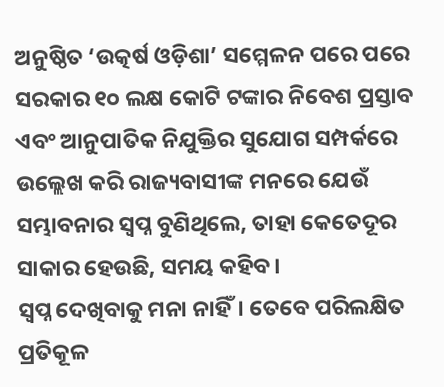ଅନୁଷ୍ଠିତ ‘ଉତ୍କର୍ଷ ଓଡ଼ିଶା’ ସମ୍ମେଳନ ପରେ ପରେ ସରକାର ୧୦ ଲକ୍ଷ କୋଟି ଟଙ୍କାର ନିବେଶ ପ୍ରସ୍ତାବ ଏବଂ ଆନୁପାତିକ ନିଯୁକ୍ତିର ସୁଯୋଗ ସମ୍ପର୍କରେ ଉଲ୍ଲେଖ କରି ରାଜ୍ୟବାସୀଙ୍କ ମନରେ ଯେଉଁ ସମ୍ଭାବନାର ସ୍ୱପ୍ନ ବୁଣିଥିଲେ, ତାହା କେତେଦୂର ସାକାର ହେଉଛି, ସମୟ କହିବ।
ସ୍ୱପ୍ନ ଦେଖିବାକୁ ମନା ନାହିଁ। ତେବେ ପରିଲକ୍ଷିତ ପ୍ରତିକୂଳ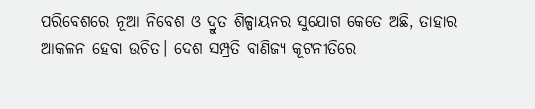ପରିବେଶରେ ନୂଆ ନିବେଶ ଓ ଦ୍ରୁତ ଶିଳ୍ପାୟନର ସୁଯୋଗ କେତେ ଅଛି, ତାହାର ଆକଳନ ହେବା ଉଚିତ। ଦେଶ ସମ୍ପ୍ରତି ବାଣିଜ୍ୟ କୂଟନୀତିରେ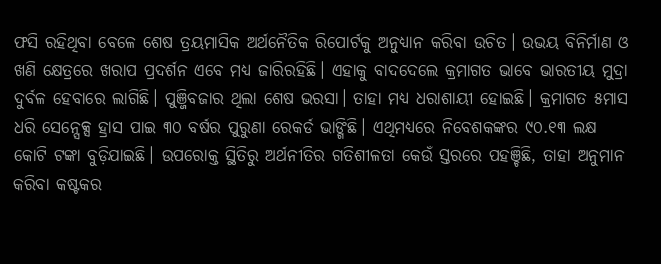ଫସି ରହିଥିବା ବେଳେ ଶେଷ ତ୍ରୟମାସିକ ଅର୍ଥନୈତିକ ରିପୋର୍ଟକୁ ଅନୁଧ୍ୟାନ କରିବା ଉଚିତ। ଉଭୟ ବିନିର୍ମାଣ ଓ ଖଣି କ୍ଷେତ୍ରରେ ଖରାପ ପ୍ରଦର୍ଶନ ଏବେ ମଧ୍ୟ ଜାରିରହିଛି। ଏହାକୁ ବାଦଦେଲେ କ୍ରମାଗତ ଭାବେ ଭାରତୀୟ ମୁଦ୍ରା ଦୁର୍ବଳ ହେବାରେ ଲାଗିଛି। ପୁଞ୍ଜିବଜାର ଥିଲା ଶେଷ ଭରସା। ତାହା ମଧ୍ୟ ଧରାଶାୟୀ ହୋଇଛି। କ୍ରମାଗତ ୫ମାସ ଧରି ସେନ୍ସେକ୍ସ ହ୍ରାସ ପାଇ ୩୦ ବର୍ଷର ପୁରୁଣା ରେକର୍ଡ ଭାଙ୍ଗିଛି। ଏଥିମଧ୍ୟରେ ନିବେଶକଙ୍କର ୯୦.୧୩ ଲକ୍ଷ କୋଟି ଟଙ୍କା ବୁଡ଼ିଯାଇଛି। ଉପରୋକ୍ତ ସ୍ଥିତିରୁ ଅର୍ଥନୀତିର ଗତିଶୀଳତା କେଉଁ ସ୍ତରରେ ପହଞ୍ଚିଛି, ତାହା ଅନୁମାନ କରିବା କଷ୍ଟକର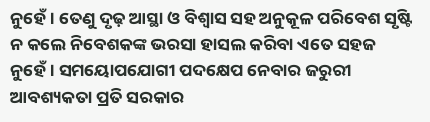ନୁହେଁ। ତେଣୁ ଦୃଢ଼ ଆସ୍ଥା ଓ ବିଶ୍ୱାସ ସହ ଅନୁକୂଳ ପରିବେଶ ସୃଷ୍ଟି ନ କଲେ ନିବେଶକଙ୍କ ଭରସା ହାସଲ କରିବା ଏତେ ସହଜ ନୁହେଁ। ସମୟୋପଯୋଗୀ ପଦକ୍ଷେପ ନେବାର ଜରୁରୀ ଆବଶ୍ୟକତା ପ୍ରତି ସରକାର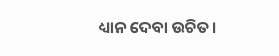ଧ୍ୟାନ ଦେବା ଉଚିତ।